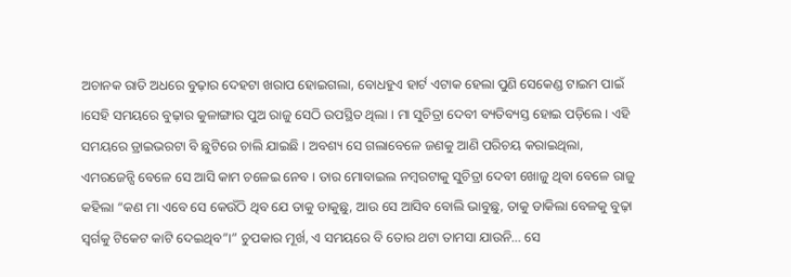ଅଚାନକ ରାତି ଅଧରେ ବୁଢ଼ାର ଦେହଟା ଖରାପ ହୋଇଗଲା, ବୋଧହୁଏ ହାର୍ଟ ଏଟାକ ହେଲା ପୁଣି ସେକେଣ୍ଡ ଟାଇମ ପାଇଁ ।ସେହି ସମୟରେ ବୁଢ଼ାର କୁଳାଙ୍ଗାର ପୁଅ ରାଜୁ ସେଠି ଉପସ୍ଥିତ ଥିଲା । ମା ସୁଚିତ୍ରା ଦେବୀ ବ୍ୟତିବ୍ୟସ୍ତ ହୋଇ ପଡ଼ିଲେ । ଏହି ସମୟରେ ଡ୍ରାଇଭରଟା ବି ଛୁଟିରେ ଚାଲି ଯାଇଛି । ଅବଶ୍ୟ ସେ ଗଲାବେଳେ ଜଣକୁ ଆଣି ପରିଚୟ କରାଇଥିଲା, ଏମରଜେନ୍ସି ବେଳେ ସେ ଆସି କାମ ଚଳେଇ ନେବ । ତାର ମୋବାଇଲ ନମ୍ବରଟାକୁ ସୁଚିତ୍ରା ଦେବୀ ଖୋଜୁ ଥିବା ବେଳେ ରାଜୁ କହିଲା “କଣ ମା ଏବେ ସେ କେଉଁଠି ଥିବ ଯେ ତାକୁ ଡାକୁଛୁ, ଆଉ ସେ ଆସିବ ବୋଲି ଭାବୁଛୁ, ତାକୁ ଡାକିଲା ବେଳକୁ ବୁଢ଼ା ସ୍ୱର୍ଗକୁ ଟିକେଟ କାଟି ଦେଇଥିବ”।” ଚୁପକାର ମୂର୍ଖ, ଏ ସମୟରେ ବି ତୋର ଥଟା ତାମସା ଯାଉନି… ସେ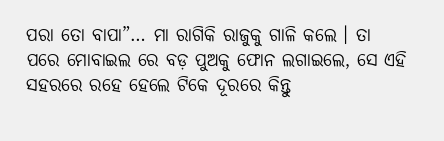ପରା ତୋ ବାପା”… ମା ରାଗିକି ରାଜୁକୁ ଗାଳି କଲେ । ତା ପରେ ମୋବାଇଲ ରେ ବଡ଼ ପୁଅକୁ ଫୋନ ଲଗାଇଲେ, ସେ ଏହି ସହରରେ ରହେ ହେଲେ ଟିକେ ଦୂରରେ କିନ୍ତୁ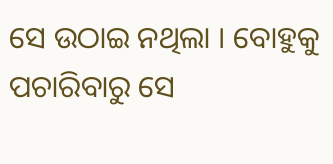ସେ ଉଠାଇ ନଥିଲା । ବୋହୁକୁ ପଚାରିବାରୁ ସେ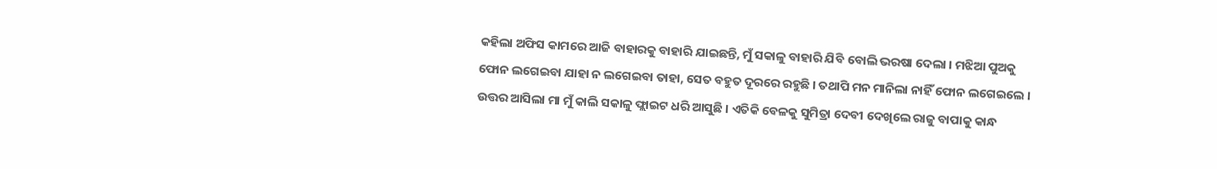କହିଲା ଅଫିସ କାମରେ ଆଜି ବାହାରକୁ ବାହାରି ଯାଇଛନ୍ତି, ମୁଁ ସକାଳୁ ବାହାରି ଯିବି ବୋଲି ଭରଷା ଦେଲା । ମଝିଆ ପୁଅକୁ ଫୋନ ଲଗେଇବା ଯାହା ନ ଲଗେଇବା ତାହା, ସେତ ବହୁତ ଦୂରରେ ରହୁଛି । ତଥାପି ମନ ମାନିଲା ନାହିଁ ଫୋନ ଲଗେଇଲେ । ଉତ୍ତର ଆସିଲା ମା ମୁଁ କାଲି ସକାଳୁ ଫ୍ଲାଇଟ ଧରି ଆସୁଛି । ଏତିକି ବେଳକୁ ସୁମିତ୍ରା ଦେବୀ ଦେଖିଲେ ରାଜୁ ବାପାକୁ କାନ୍ଧ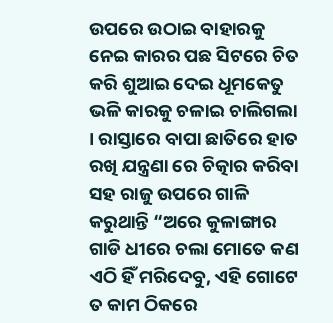ଉପରେ ଉଠାଇ ବାହାରକୁ ନେଇ କାରର ପଛ ସିଟରେ ଚିତ କରି ଶୁଆଇ ଦେଇ ଧୂମକେତୁ ଭଳି କାରକୁ ଚଳାଇ ଚାଲିଗଲା । ରାସ୍ତାରେ ବାପା ଛାତିରେ ହାତ ରଖି ଯନ୍ତ୍ରଣା ରେ ଚିତ୍କାର କରିବା ସହ ରାଜୁ ଉପରେ ଗାଳି କରୁଥାନ୍ତି “ଅରେ କୁଳାଙ୍ଗାର ଗାଡି ଧୀରେ ଚଲା ମୋତେ କଣ ଏଠି ହିଁ ମରିଦେବୁ, ଏହି ଗୋଟେ ତ କାମ ଠିକରେ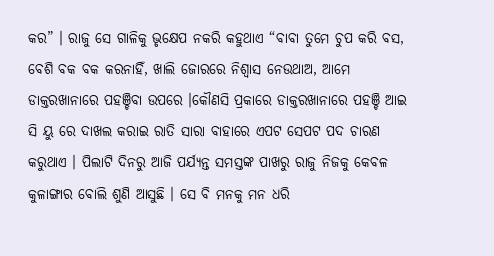କର” । ରାଜୁ ସେ ଗାଳିକୁ ଭୃକ୍ଷେପ ନକରି କହୁଥାଏ “ବାବା ତୁମେ ଚୁପ କରି ବସ, ବେଶି ବକ ବକ କରନାହିଁ, ଖାଲି ଜୋରରେ ନିଶ୍ୱାସ ନେଉଥାଅ, ଆମେ ଡାକ୍ତରଖାନାରେ ପହଞ୍ଚିବା ଉପରେ ।କୌଣସି ପ୍ରକାରେ ଡାକ୍ତରଖାନାରେ ପହଞ୍ଚି ଆଇ ସି ୟୁ ରେ ଦାଖଲ କରାଇ ରାତି ସାରା ବାହାରେ ଏପଟ ସେପଟ ପଦ ଚାରଣ କରୁଥାଏ । ପିଲାଟି ଦିନରୁ ଆଜି ପର୍ଯ୍ୟନ୍ତ ସମସ୍ତଙ୍କ ପାଖରୁ ରାଜୁ ନିଜକୁ କେବଳ କୁଳାଙ୍ଗାର ବୋଲି ଶୁଣି ଆସୁଛି । ସେ ବି ମନକୁ ମନ ଧରି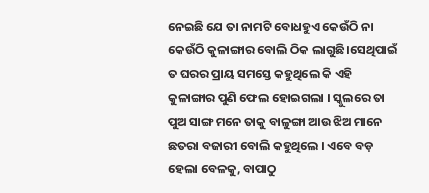ନେଇଛି ଯେ ତା ନାମଟି ବୋଧହୁଏ କେଉଁଠି ନା କେଉଁଠି କୁଳାଙ୍ଗାର ବୋଲି ଠିକ ଲାଗୁଛି।ସେଥିପାଇଁ ତ ଘରର ପ୍ରାୟ ସମସ୍ତେ କହୁଥିଲେ କି ଏହି କୁଳାଙ୍ଗାର ପୁଣି ଫେଲ ହୋଇଗଲା । ସ୍କୁଲରେ ତା ପୁଅ ସାଙ୍ଗ ମନେ ତାକୁ ବାଳୁଙ୍ଗା ଆଉ ଝିଅ ମାନେ ଛତରା ବଜାରୀ ବୋଲି କହୁଥିଲେ । ଏବେ ବଡ଼ ହେଲା ବେଳକୁ, ବାପାଠୁ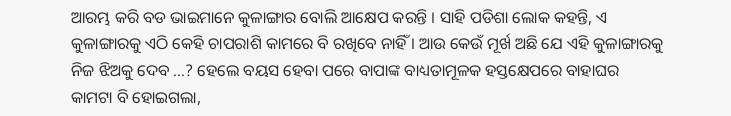ଆରମ୍ଭ କରି ବଡ ଭାଇମାନେ କୁଳାଙ୍ଗାର ବୋଲି ଆକ୍ଷେପ କରନ୍ତି । ସାହି ପଡିଶା ଲୋକ କହନ୍ତି, ଏ କୁଳାଙ୍ଗାରକୁ ଏଠି କେହି ଚାପରାଶି କାମରେ ବି ରଖିବେ ନାହିଁ । ଆଉ କେଉଁ ମୂର୍ଖ ଅଛି ଯେ ଏହି କୁଳାଙ୍ଗାରକୁ ନିଜ ଝିଅକୁ ଦେବ …? ହେଲେ ବୟସ ହେବା ପରେ ବାପାଙ୍କ ବାଧ୍ୟତାମୂଳକ ହସ୍ତକ୍ଷେପରେ ବାହାଘର କାମଟା ବି ହୋଇଗଲା,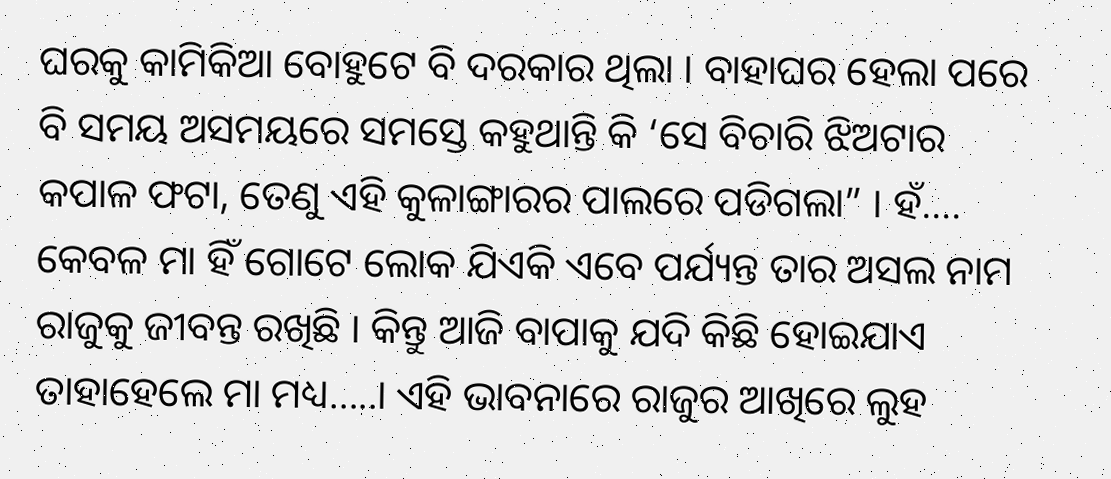ଘରକୁ କାମିକିଆ ବୋହୁଟେ ବି ଦରକାର ଥିଲା । ବାହାଘର ହେଲା ପରେ ବି ସମୟ ଅସମୟରେ ସମସ୍ତେ କହୁଥାନ୍ତି କି ‘ସେ ବିଚାରି ଝିଅଟାର କପାଳ ଫଟା, ତେଣୁ ଏହି କୁଳାଙ୍ଗାରର ପାଲରେ ପଡିଗଲା” । ହଁ…. କେବଳ ମା ହିଁ ଗୋଟେ ଲୋକ ଯିଏକି ଏବେ ପର୍ଯ୍ୟନ୍ତ ତାର ଅସଲ ନାମ ରାଜୁକୁ ଜୀବନ୍ତ ରଖିଛି । କିନ୍ତୁ ଆଜି ବାପାକୁ ଯଦି କିଛି ହୋଇଯାଏ ତାହାହେଲେ ମା ମଧ୍ୟ…..। ଏହି ଭାବନାରେ ରାଜୁର ଆଖିରେ ଲୁହ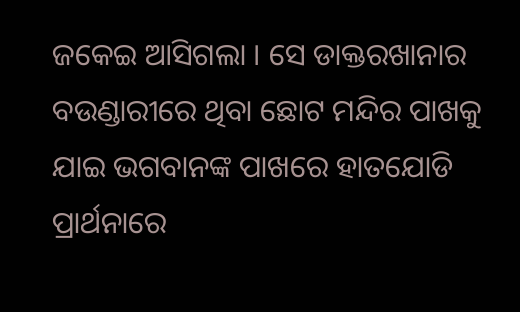ଜକେଇ ଆସିଗଲା । ସେ ଡାକ୍ତରଖାନାର ବଉଣ୍ଡାରୀରେ ଥିବା ଛୋଟ ମନ୍ଦିର ପାଖକୁ ଯାଇ ଭଗବାନଙ୍କ ପାଖରେ ହାତଯୋଡି ପ୍ରାର୍ଥନାରେ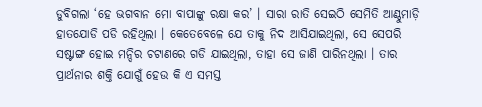ଡୁବିଗଲା ‘ହେ ଭଗବାନ ମୋ ବାପାଙ୍କୁ ରକ୍ଷା କର’ । ସାରା ରାତି ସେଇଠି ସେମିତି ଆଣ୍ଠୁମାଡ଼ି ହାତଯୋଡି ପଡି ରହିଥିଲା । କେତେବେଳେ ଯେ ତାକୁ ନିଦ ଆସିଯାଇଥିଲା, ସେ ସେପରି ସଷ୍ଟାଙ୍ଗ ହୋଇ ମନ୍ଦିର ଚଟାଣରେ ଗଡି ଯାଇଥିଲା, ତାହା ସେ ଜାଣି ପାରିନଥିଲା । ତାର ପ୍ରାର୍ଥନାର ଶକ୍ତି ଯୋଗୁଁ ହେଉ କି ଏ ସମସ୍ତ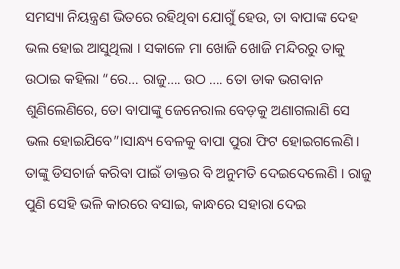ସମସ୍ୟା ନିୟନ୍ତ୍ରଣ ଭିତରେ ରହିଥିବା ଯୋଗୁଁ ହେଉ, ତା ବାପାଙ୍କ ଦେହ ଭଲ ହୋଇ ଆସୁଥିଲା । ସକାଳେ ମା ଖୋଜି ଖୋଜି ମନ୍ଦିରରୁ ତାକୁ ଉଠାଇ କହିଲା “ରେ… ରାଜୁ…. ଉଠ …. ତୋ ଡାକ ଭଗବାନ ଶୁଣିଲେଣିରେ, ତୋ ବାପାଙ୍କୁ ଜେନେରାଲ ବେଡ଼କୁ ଅଣାଗଲାଣି ସେ ଭଲ ହୋଇଯିବେ”।ସାନ୍ଧ୍ୟ ବେଳକୁ ବାପା ପୁରା ଫିଟ ହୋଇଗଲେଣି । ତାଙ୍କୁ ଡିସଚାର୍ଜ କରିବା ପାଇଁ ଡାକ୍ତର ବି ଅନୁମତି ଦେଇଦେଲେଣି । ରାଜୁ ପୁଣି ସେହି ଭଳି କାରରେ ବସାଇ, କାନ୍ଧରେ ସହାରା ଦେଇ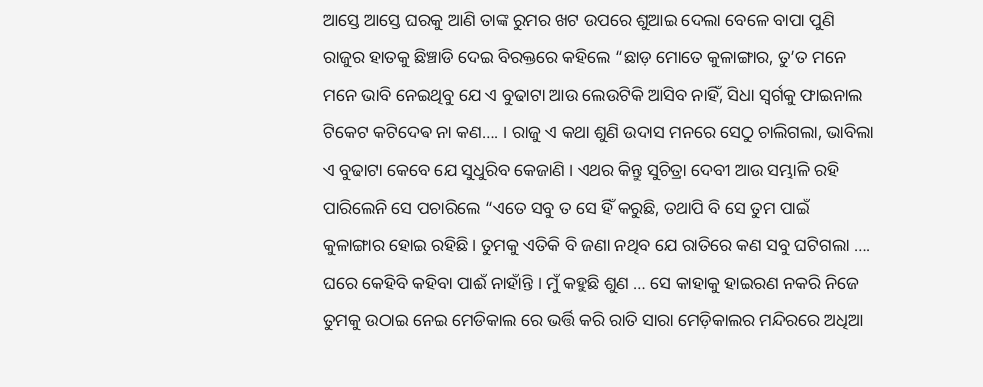ଆସ୍ତେ ଆସ୍ତେ ଘରକୁ ଆଣି ତାଙ୍କ ରୁମର ଖଟ ଉପରେ ଶୁଆଇ ଦେଲା ବେଳେ ବାପା ପୁଣି ରାଜୁର ହାତକୁ ଛିଞ୍ଚାଡି ଦେଇ ବିରକ୍ତରେ କହିଲେ “ଛାଡ଼ ମୋତେ କୁଳାଙ୍ଗାର, ତୁ’ତ ମନେ ମନେ ଭାବି ନେଇଥିବୁ ଯେ ଏ ବୁଢାଟା ଆଉ ଲେଉଟିକି ଆସିବ ନାହିଁ, ସିଧା ସ୍ୱର୍ଗକୁ ଫାଇନାଲ ଟିକେଟ କଟିଦେଵ ନା କଣ…. । ରାଜୁ ଏ କଥା ଶୁଣି ଉଦାସ ମନରେ ସେଠୁ ଚାଲିଗଲା, ଭାବିଲା ଏ ବୁଢାଟା କେବେ ଯେ ସୁଧୁରିବ କେଜାଣି । ଏଥର କିନ୍ତୁ ସୁଚିତ୍ରା ଦେବୀ ଆଉ ସମ୍ଭାଳି ରହି ପାରିଲେନି ସେ ପଚାରିଲେ “ଏତେ ସବୁ ତ ସେ ହିଁ କରୁଛି, ତଥାପି ବି ସେ ତୁମ ପାଇଁ କୁଳାଙ୍ଗାର ହୋଇ ରହିଛି । ତୁମକୁ ଏତିକି ବି ଜଣା ନଥିବ ଯେ ରାତିରେ କଣ ସବୁ ଘଟିଗଲା …. ଘରେ କେହିବି କହିବା ପାଈଁ ନାହାଁନ୍ତି । ମୁଁ କହୁଛି ଶୁଣ … ସେ କାହାକୁ ହାଇରଣ ନକରି ନିଜେ ତୁମକୁ ଉଠାଇ ନେଇ ମେଡିକାଲ ରେ ଭର୍ତ୍ତି କରି ରାତି ସାରା ମେଡ଼ିକାଲର ମନ୍ଦିରରେ ଅଧିଆ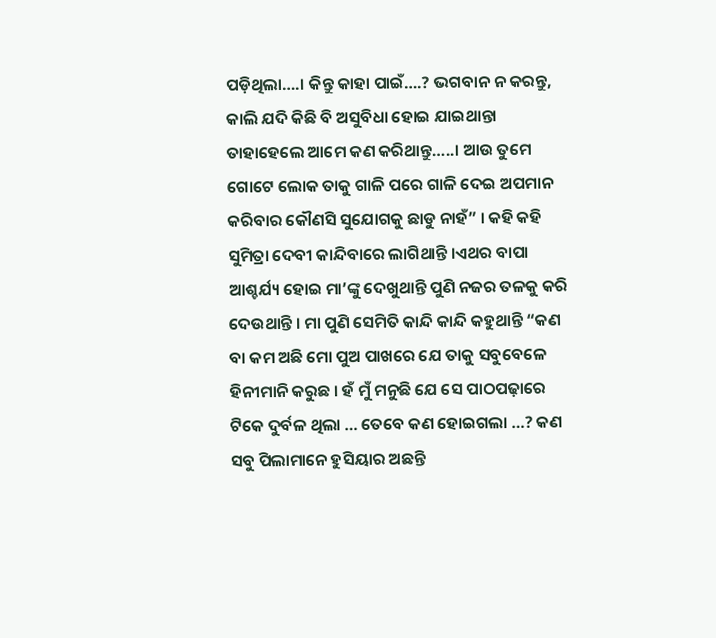ପଡ଼ିଥିଲା….। କିନ୍ତୁ କାହା ପାଇଁ….? ଭଗବାନ ନ କରନ୍ତୁ, କାଲି ଯଦି କିଛି ବି ଅସୁବିଧା ହୋଇ ଯାଇଥାନ୍ତା ତାହାହେଲେ ଆମେ କଣ କରିଥାନ୍ତୁ…..। ଆଉ ତୁମେ ଗୋଟେ ଲୋକ ତାକୁ ଗାଳି ପରେ ଗାଳି ଦେଇ ଅପମାନ କରିବାର କୌଣସି ସୁଯୋଗକୁ ଛାଡୁ ନାହଁ” । କହି କହି ସୁମିତ୍ରା ଦେବୀ କାନ୍ଦିବାରେ ଲାଗିଥାନ୍ତି ।ଏଥର ବାପା ଆଶ୍ଚର୍ଯ୍ୟ ହୋଇ ମା’ଙ୍କୁ ଦେଖୁଥାନ୍ତି ପୁଣି ନଜର ତଳକୁ କରି ଦେଉଥାନ୍ତି । ମା ପୁଣି ସେମିତି କାନ୍ଦି କାନ୍ଦି କହୁଥାନ୍ତି “କଣ ବା କମ ଅଛି ମୋ ପୁଅ ପାଖରେ ଯେ ତାକୁ ସବୁବେଳେ ହିନୀମାନି କରୁଛ । ହଁ ମୁଁ ମନୁଛି ଯେ ସେ ପାଠପଢ଼ାରେ ଟିକେ ଦୁର୍ବଳ ଥିଲା … ତେବେ କଣ ହୋଇଗଲା …? କଣ ସବୁ ପିଲାମାନେ ହୁସିୟାର ଅଛନ୍ତି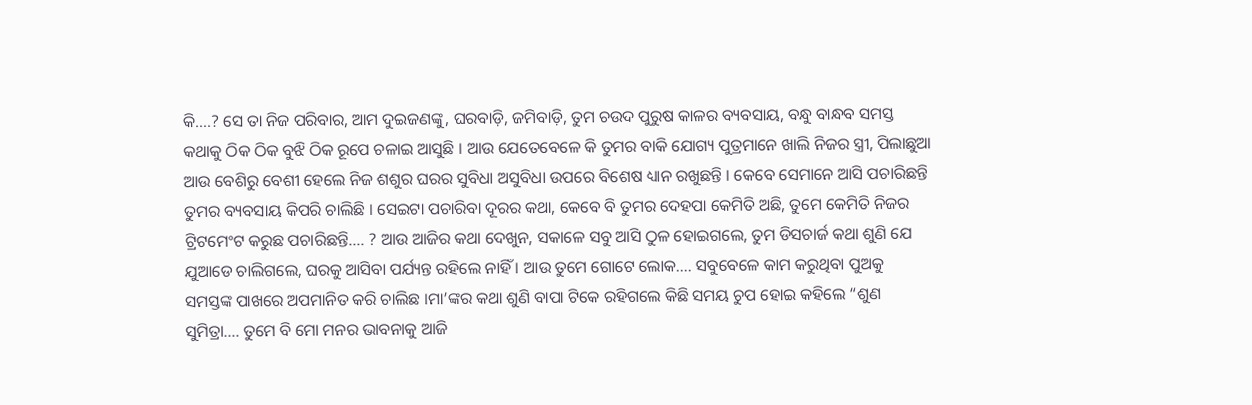କି….? ସେ ତା ନିଜ ପରିବାର, ଆମ ଦୁଇଜଣଙ୍କୁ, ଘରବାଡ଼ି, ଜମିବାଡ଼ି, ତୁମ ଚଉଦ ପୁରୁଷ କାଳର ବ୍ୟବସାୟ, ବନ୍ଧୁ ବାନ୍ଧବ ସମସ୍ତ କଥାକୁ ଠିକ ଠିକ ବୁଝି ଠିକ ରୂପେ ଚଳାଇ ଆସୁଛି । ଆଉ ଯେତେବେଳେ କି ତୁମର ବାକି ଯୋଗ୍ୟ ପୁତ୍ରମାନେ ଖାଲି ନିଜର ସ୍ତ୍ରୀ, ପିଲାଛୁଆ ଆଉ ବେଶିରୁ ବେଶୀ ହେଲେ ନିଜ ଶଶୁର ଘରର ସୁବିଧା ଅସୁବିଧା ଉପରେ ବିଶେଷ ଧ୍ୟାନ ରଖୁଛନ୍ତି । କେବେ ସେମାନେ ଆସି ପଚାରିଛନ୍ତି ତୁମର ବ୍ୟବସାୟ କିପରି ଚାଲିଛି । ସେଇଟା ପଚାରିବା ଦୂରର କଥା, କେବେ ବି ତୁମର ଦେହପା କେମିତି ଅଛି, ତୁମେ କେମିତି ନିଜର ଟ୍ରିଟମେଂଟ କରୁଛ ପଚାରିଛନ୍ତି…. ? ଆଉ ଆଜିର କଥା ଦେଖୁନ, ସକାଳେ ସବୁ ଆସି ଠୁଳ ହୋଇଗଲେ, ତୁମ ଡିସଚାର୍ଜ କଥା ଶୁଣି ଯେ ଯୁଆଡେ ଚାଲିଗଲେ, ଘରକୁ ଆସିବା ପର୍ଯ୍ୟନ୍ତ ରହିଲେ ନାହିଁ । ଆଉ ତୁମେ ଗୋଟେ ଲୋକ…. ସବୁବେଳେ କାମ କରୁଥିବା ପୁଅକୁ ସମସ୍ତଙ୍କ ପାଖରେ ଅପମାନିତ କରି ଚାଲିଛ ।ମା’ଙ୍କର କଥା ଶୁଣି ବାପା ଟିକେ ରହିଗଲେ କିଛି ସମୟ ଚୁପ ହୋଇ କହିଲେ “ଶୁଣ ସୁମିତ୍ରା…. ତୁମେ ବି ମୋ ମନର ଭାବନାକୁ ଆଜି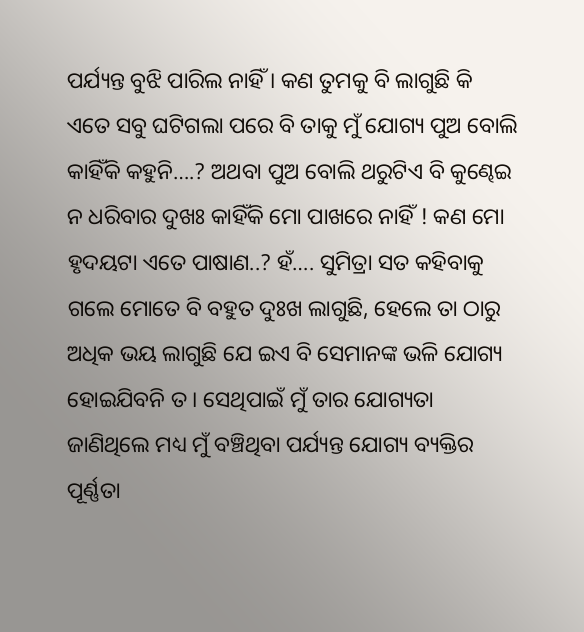ପର୍ଯ୍ୟନ୍ତ ବୁଝି ପାରିଲ ନାହିଁ । କଣ ତୁମକୁ ବି ଲାଗୁଛି କି ଏତେ ସବୁ ଘଟିଗଲା ପରେ ବି ତାକୁ ମୁଁ ଯୋଗ୍ୟ ପୁଅ ବୋଲି କାହିଁକି କହୁନି….? ଅଥବା ପୁଅ ବୋଲି ଥରୁଟିଏ ବି କୁଣ୍ଢେଇ ନ ଧରିବାର ଦୁଖଃ କାହିଁକି ମୋ ପାଖରେ ନାହିଁ ! କଣ ମୋ ହୃଦୟଟା ଏତେ ପାଷାଣ..? ହଁ…. ସୁମିତ୍ରା ସତ କହିବାକୁ ଗଲେ ମୋତେ ବି ବହୁତ ଦୁଃଖ ଲାଗୁଛି, ହେଲେ ତା ଠାରୁ ଅଧିକ ଭୟ ଲାଗୁଛି ଯେ ଇଏ ବି ସେମାନଙ୍କ ଭଳି ଯୋଗ୍ୟ ହୋଇଯିବନି ତ । ସେଥିପାଇଁ ମୁଁ ତାର ଯୋଗ୍ୟତା ଜାଣିଥିଲେ ମଧ୍ୟ ମୁଁ ବଞ୍ଚିଥିବା ପର୍ଯ୍ୟନ୍ତ ଯୋଗ୍ୟ ବ୍ୟକ୍ତିର ପୂର୍ଣ୍ଣତା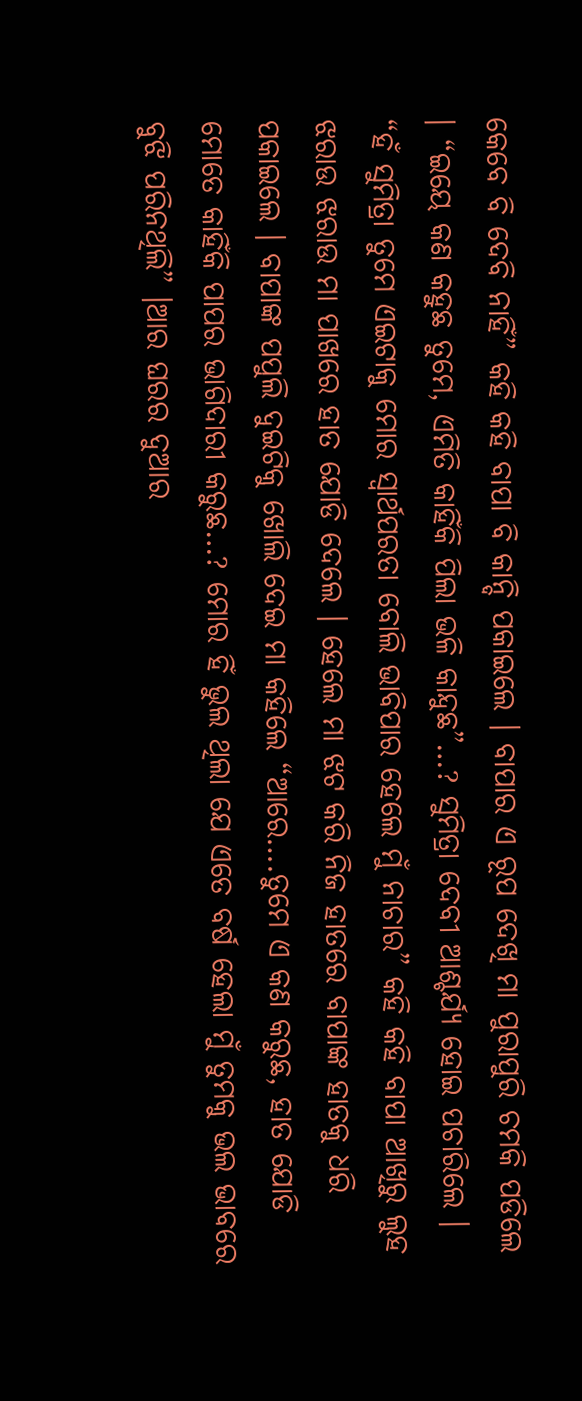କେବେ ବି ଦେବି ନାହିଁ” କହି କହି ବାପା ବି କାନ୍ଦି ପକାଇଲେ । ବାପାର ଏ ରୂପ ଦେଖି ମା ପୁରାପୁରି ଚମକି ପଡିଲେ । “ଇୟେ କଣ କହୁଛ ତୁମେ, ଏମିତି କାହିଁକି ପିଲା ଭଳି କାନ୍ଦୁଛ”…? ସୁମିତ୍ରା ଦେବୀ ଆଶ୍ଚର୍ଯ୍ୟ ହୋଇ ପଚାରିଲେ । “ହଁ ସୁମିତ୍ରା ତୁମେ ଏଇଟାକୁ ମୋର ସ୍ୱାର୍ଥପରତା ବୋଲି ଭାବିପାର ହେଲେ ମୁଁ ନାଚାର” କହି କହି ବାପା ଆଖିରୁ ଲୁହ ଝରାଉ ଝରାଉ ମା ପାଖରେ ହାତ ଯୋଡି ଦେଲେ । ହେଲେ ମା ଝଟ କରି ନିଜ ହାତରେ ବାପାଙ୍କ ହାତକୁ ଧରି ପକାଇଲେ । ବାପାଙ୍କ ପପୁଲି ଦୁଇଟିକୁ ଖୋଲି ଦେଇ ମା କହିଲେ “ଆରେ….ତୁମେ ଏ କଣ କରୁଛ, ହାତ ଯୋଡି ମୋତେ କାହିଁକି ପାପର ଭାଗିଦାରୀ କରୁଛ…? ମୋର ହିଁ ଭୁଲ ଥିଲା ଯେ ଏତେ ବର୍ଷ ହେଲା ମୁଁ ତୁମକୁ ଭଲ ଭାବରେ ବୁଝି ପରିନଥିଲି” ।ଆର ଘରର ଦୁଆର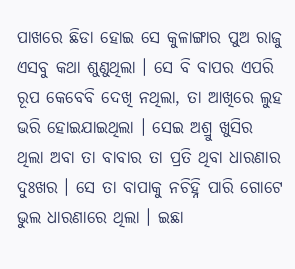ପାଖରେ ଛିଡା ହୋଇ ସେ କୁଳାଙ୍ଗାର ପୁଅ ରାଜୁ ଏସବୁ କଥା ଶୁଣୁଥିଲା । ସେ ବି ବାପର ଏପରି ରୂପ କେବେବି ଦେଖି ନଥିଲା, ତା ଆଖିରେ ଲୁହ ଭରି ହୋଇଯାଇଥିଲା । ସେଇ ଅଶ୍ରୁ ଖୁସିର ଥିଲା ଅବା ତା ବାବାର ତା ପ୍ରତି ଥିବା ଧାରଣାର ଦୁଃଖର । ସେ ତା ବାପାକୁ ନଚିହ୍ନି ପାରି ଗୋଟେ ଭୁଲ ଧାରଣାରେ ଥିଲା । ଇଛା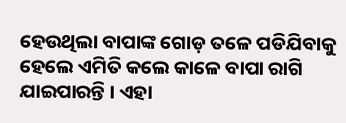ହେଉଥିଲା ବାପାଙ୍କ ଗୋଡ଼ ତଳେ ପଡିଯିବାକୁ ହେଲେ ଏମିତି କଲେ କାଳେ ବାପା ରାଗି ଯାଇପାରନ୍ତି । ଏହା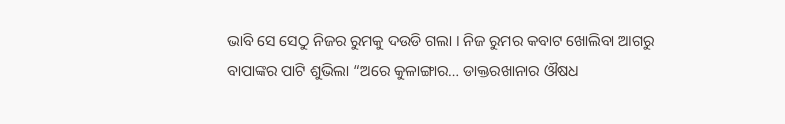ଭାବି ସେ ସେଠୁ ନିଜର ରୁମକୁ ଦଉଡି ଗଲା । ନିଜ ରୁମର କବାଟ ଖୋଲିବା ଆଗରୁ ବାପାଙ୍କର ପାଟି ଶୁଭିଲା “ଅରେ କୁଳାଙ୍ଗାର… ଡାକ୍ତରଖାନାର ଔଷଧ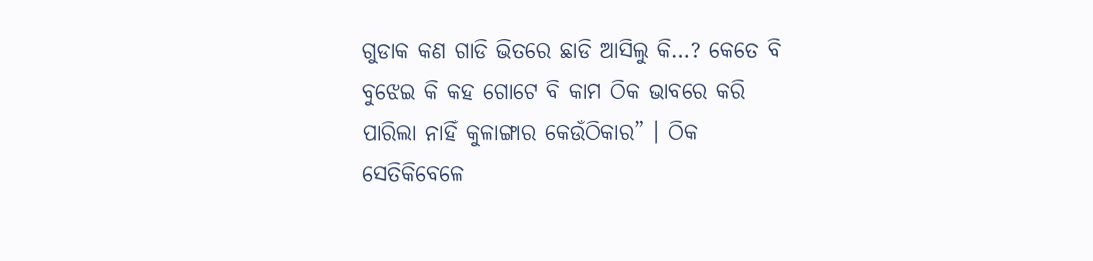ଗୁଡାକ କଣ ଗାଡି ଭିତରେ ଛାଡି ଆସିଲୁ କି…? କେତେ ବି ବୁଝେଇ କି କହ ଗୋଟେ ବି କାମ ଠିକ ଭାବରେ କରି ପାରିଲା ନାହିଁ କୁଳାଙ୍ଗାର କେଉଁଠିକାର” । ଠିକ ସେତିକିବେଳେ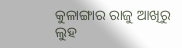କୁଳାଙ୍ଗାର ରାଜୁ ଆଖିରୁ ଲୁହ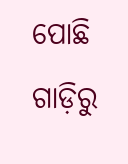ପୋଛି ଗାଡ଼ିରୁ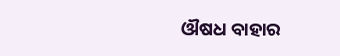ଔଷଧ ବାହାର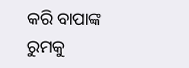କରି ବାପାଙ୍କ ରୁମକୁ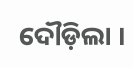ଦୌଡ଼ିଲା ।